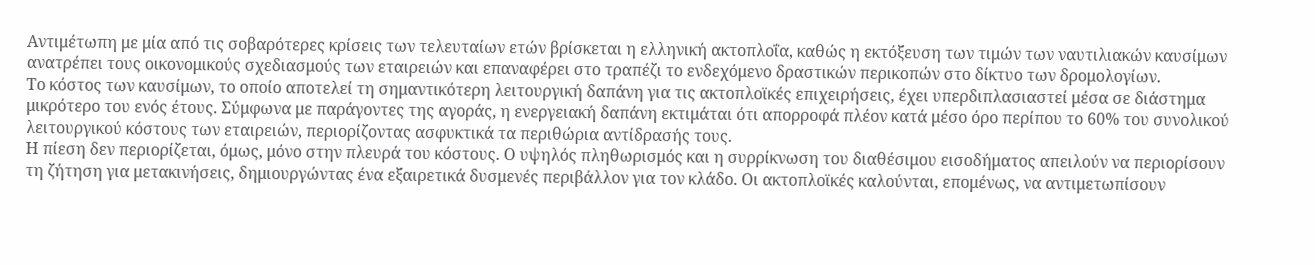Αντιμέτωπη με μία από τις σοβαρότερες κρίσεις των τελευταίων ετών βρίσκεται η ελληνική ακτοπλοΐα, καθώς η εκτόξευση των τιμών των ναυτιλιακών καυσίμων ανατρέπει τους οικονομικούς σχεδιασμούς των εταιρειών και επαναφέρει στο τραπέζι το ενδεχόμενο δραστικών περικοπών στο δίκτυο των δρομολογίων.
Το κόστος των καυσίμων, το οποίο αποτελεί τη σημαντικότερη λειτουργική δαπάνη για τις ακτοπλοϊκές επιχειρήσεις, έχει υπερδιπλασιαστεί μέσα σε διάστημα μικρότερο του ενός έτους. Σύμφωνα με παράγοντες της αγοράς, η ενεργειακή δαπάνη εκτιμάται ότι απορροφά πλέον κατά μέσο όρο περίπου το 60% του συνολικού λειτουργικού κόστους των εταιρειών, περιορίζοντας ασφυκτικά τα περιθώρια αντίδρασής τους.
Η πίεση δεν περιορίζεται, όμως, μόνο στην πλευρά του κόστους. Ο υψηλός πληθωρισμός και η συρρίκνωση του διαθέσιμου εισοδήματος απειλούν να περιορίσουν τη ζήτηση για μετακινήσεις, δημιουργώντας ένα εξαιρετικά δυσμενές περιβάλλον για τον κλάδο. Οι ακτοπλοϊκές καλούνται, επομένως, να αντιμετωπίσουν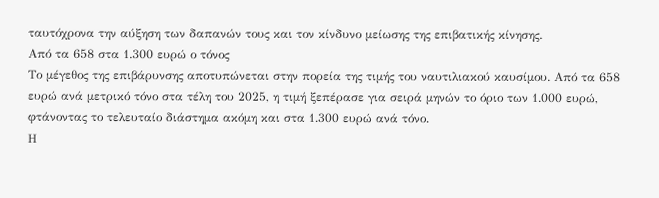ταυτόχρονα την αύξηση των δαπανών τους και τον κίνδυνο μείωσης της επιβατικής κίνησης.
Από τα 658 στα 1.300 ευρώ ο τόνος
Το μέγεθος της επιβάρυνσης αποτυπώνεται στην πορεία της τιμής του ναυτιλιακού καυσίμου. Από τα 658 ευρώ ανά μετρικό τόνο στα τέλη του 2025, η τιμή ξεπέρασε για σειρά μηνών το όριο των 1.000 ευρώ, φτάνοντας το τελευταίο διάστημα ακόμη και στα 1.300 ευρώ ανά τόνο.
Η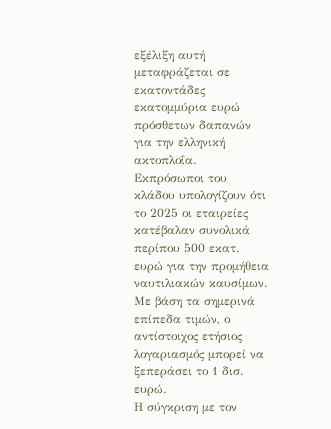εξέλιξη αυτή μεταφράζεται σε εκατοντάδες εκατομμύρια ευρώ πρόσθετων δαπανών για την ελληνική ακτοπλοΐα. Εκπρόσωποι του κλάδου υπολογίζουν ότι το 2025 οι εταιρείες κατέβαλαν συνολικά περίπου 500 εκατ. ευρώ για την προμήθεια ναυτιλιακών καυσίμων. Με βάση τα σημερινά επίπεδα τιμών, ο αντίστοιχος ετήσιος λογαριασμός μπορεί να ξεπεράσει το 1 δισ. ευρώ.
Η σύγκριση με τον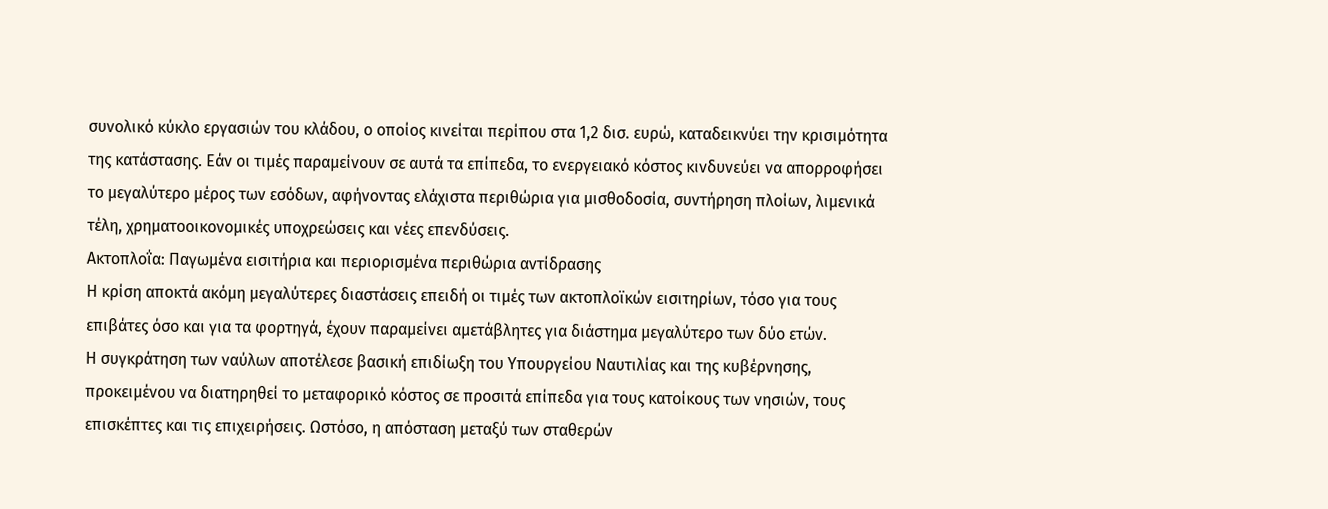συνολικό κύκλο εργασιών του κλάδου, ο οποίος κινείται περίπου στα 1,2 δισ. ευρώ, καταδεικνύει την κρισιμότητα της κατάστασης. Εάν οι τιμές παραμείνουν σε αυτά τα επίπεδα, το ενεργειακό κόστος κινδυνεύει να απορροφήσει το μεγαλύτερο μέρος των εσόδων, αφήνοντας ελάχιστα περιθώρια για μισθοδοσία, συντήρηση πλοίων, λιμενικά τέλη, χρηματοοικονομικές υποχρεώσεις και νέες επενδύσεις.
Ακτοπλοΐα: Παγωμένα εισιτήρια και περιορισμένα περιθώρια αντίδρασης
Η κρίση αποκτά ακόμη μεγαλύτερες διαστάσεις επειδή οι τιμές των ακτοπλοϊκών εισιτηρίων, τόσο για τους επιβάτες όσο και για τα φορτηγά, έχουν παραμείνει αμετάβλητες για διάστημα μεγαλύτερο των δύο ετών.
Η συγκράτηση των ναύλων αποτέλεσε βασική επιδίωξη του Υπουργείου Ναυτιλίας και της κυβέρνησης, προκειμένου να διατηρηθεί το μεταφορικό κόστος σε προσιτά επίπεδα για τους κατοίκους των νησιών, τους επισκέπτες και τις επιχειρήσεις. Ωστόσο, η απόσταση μεταξύ των σταθερών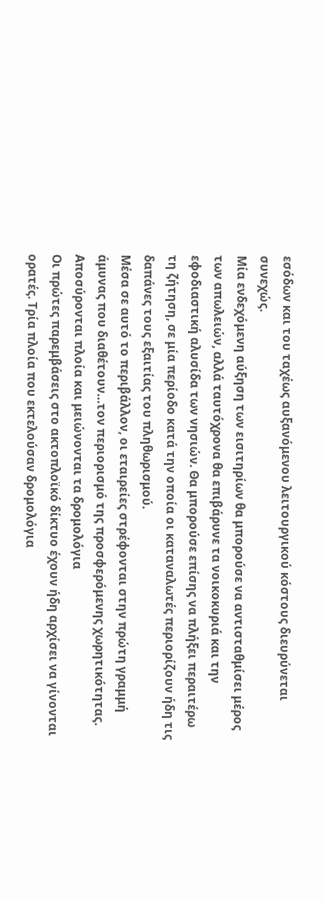εσόδων και του ταχέως αυξανόμενου λειτουργικού κόστους διευρύνεται συνεχώς.
Μία ενδεχόμενη αύξηση των εισιτηρίων θα μπορούσε να αντισταθμίσει μέρος των απωλειών, αλλά ταυτόχρονα θα επιβάρυνε τα νοικοκυριά και την εφοδιαστική αλυσίδα των νησιών. Θα μπορούσε επίσης να πλήξει περαιτέρω τη ζήτηση, σε μία περίοδο κατά την οποία οι καταναλωτές περιορίζουν ήδη τις δαπάνες τους εξαιτίας του πληθωρισμού.
Μέσα σε αυτό το περιβάλλον, οι εταιρείες στρέφονται στην πρώτη γραμμή άμυνας που διαθέτουν…τον περιορισμό της προσφερόμενης χωρητικότητας.
Αποσύρονται πλοία και μειώνονται τα δρομολόγια
Οι πρώτες παρεμβάσεις στο ακτοπλοϊκό δίκτυο έχουν ήδη αρχίσει να γίνονται ορατές. Τρία πλοία που εκτελούσαν δρομολόγια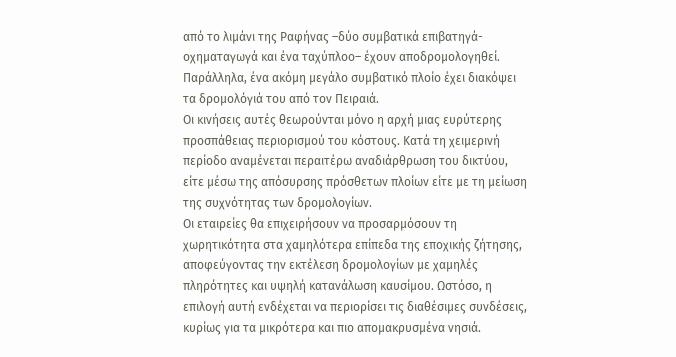από το λιμάνι της Ραφήνας –δύο συμβατικά επιβατηγά-οχηματαγωγά και ένα ταχύπλοο– έχουν αποδρομολογηθεί. Παράλληλα, ένα ακόμη μεγάλο συμβατικό πλοίο έχει διακόψει τα δρομολόγιά του από τον Πειραιά.
Οι κινήσεις αυτές θεωρούνται μόνο η αρχή μιας ευρύτερης προσπάθειας περιορισμού του κόστους. Κατά τη χειμερινή περίοδο αναμένεται περαιτέρω αναδιάρθρωση του δικτύου, είτε μέσω της απόσυρσης πρόσθετων πλοίων είτε με τη μείωση της συχνότητας των δρομολογίων.
Οι εταιρείες θα επιχειρήσουν να προσαρμόσουν τη χωρητικότητα στα χαμηλότερα επίπεδα της εποχικής ζήτησης, αποφεύγοντας την εκτέλεση δρομολογίων με χαμηλές πληρότητες και υψηλή κατανάλωση καυσίμου. Ωστόσο, η επιλογή αυτή ενδέχεται να περιορίσει τις διαθέσιμες συνδέσεις, κυρίως για τα μικρότερα και πιο απομακρυσμένα νησιά.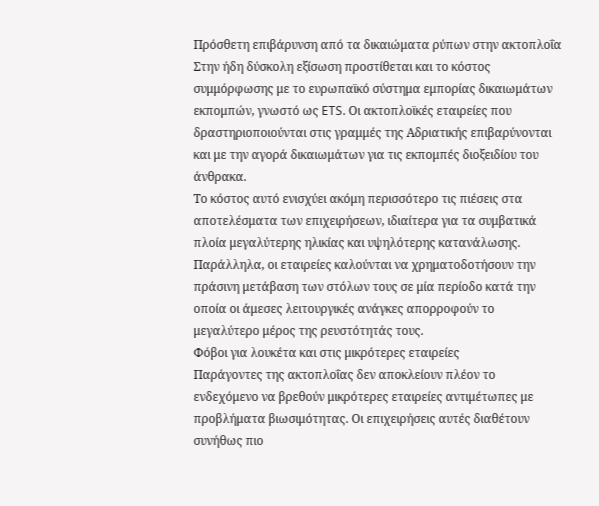Πρόσθετη επιβάρυνση από τα δικαιώματα ρύπων στην ακτοπλοΐα
Στην ήδη δύσκολη εξίσωση προστίθεται και το κόστος συμμόρφωσης με το ευρωπαϊκό σύστημα εμπορίας δικαιωμάτων εκπομπών, γνωστό ως ETS. Οι ακτοπλοϊκές εταιρείες που δραστηριοποιούνται στις γραμμές της Αδριατικής επιβαρύνονται και με την αγορά δικαιωμάτων για τις εκπομπές διοξειδίου του άνθρακα.
Το κόστος αυτό ενισχύει ακόμη περισσότερο τις πιέσεις στα αποτελέσματα των επιχειρήσεων, ιδιαίτερα για τα συμβατικά πλοία μεγαλύτερης ηλικίας και υψηλότερης κατανάλωσης. Παράλληλα, οι εταιρείες καλούνται να χρηματοδοτήσουν την πράσινη μετάβαση των στόλων τους σε μία περίοδο κατά την οποία οι άμεσες λειτουργικές ανάγκες απορροφούν το μεγαλύτερο μέρος της ρευστότητάς τους.
Φόβοι για λουκέτα και στις μικρότερες εταιρείες
Παράγοντες της ακτοπλοΐας δεν αποκλείουν πλέον το ενδεχόμενο να βρεθούν μικρότερες εταιρείες αντιμέτωπες με προβλήματα βιωσιμότητας. Οι επιχειρήσεις αυτές διαθέτουν συνήθως πιο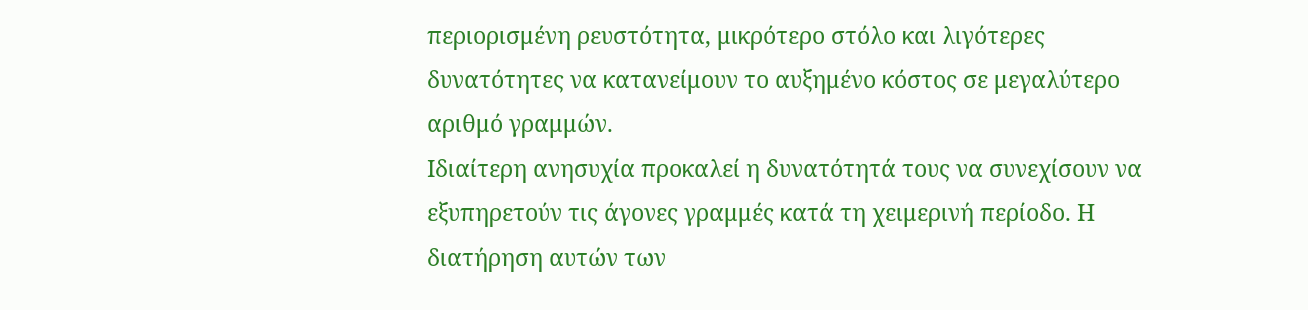περιορισμένη ρευστότητα, μικρότερο στόλο και λιγότερες δυνατότητες να κατανείμουν το αυξημένο κόστος σε μεγαλύτερο αριθμό γραμμών.
Ιδιαίτερη ανησυχία προκαλεί η δυνατότητά τους να συνεχίσουν να εξυπηρετούν τις άγονες γραμμές κατά τη χειμερινή περίοδο. Η διατήρηση αυτών των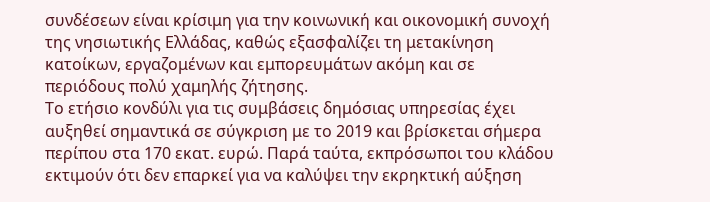συνδέσεων είναι κρίσιμη για την κοινωνική και οικονομική συνοχή της νησιωτικής Ελλάδας, καθώς εξασφαλίζει τη μετακίνηση κατοίκων, εργαζομένων και εμπορευμάτων ακόμη και σε περιόδους πολύ χαμηλής ζήτησης.
Το ετήσιο κονδύλι για τις συμβάσεις δημόσιας υπηρεσίας έχει αυξηθεί σημαντικά σε σύγκριση με το 2019 και βρίσκεται σήμερα περίπου στα 170 εκατ. ευρώ. Παρά ταύτα, εκπρόσωποι του κλάδου εκτιμούν ότι δεν επαρκεί για να καλύψει την εκρηκτική αύξηση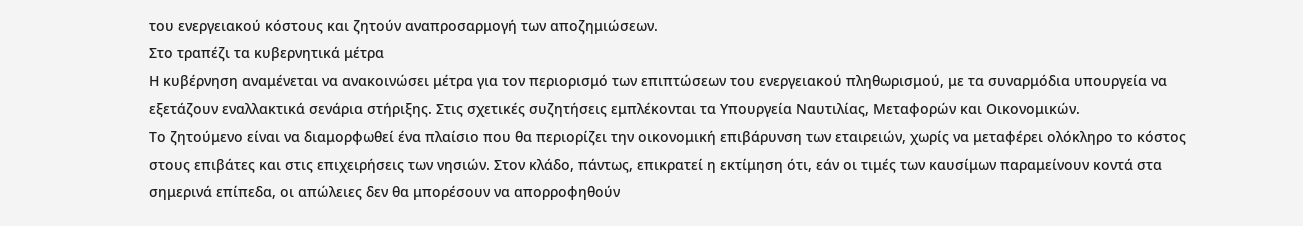του ενεργειακού κόστους και ζητούν αναπροσαρμογή των αποζημιώσεων.
Στο τραπέζι τα κυβερνητικά μέτρα
Η κυβέρνηση αναμένεται να ανακοινώσει μέτρα για τον περιορισμό των επιπτώσεων του ενεργειακού πληθωρισμού, με τα συναρμόδια υπουργεία να εξετάζουν εναλλακτικά σενάρια στήριξης. Στις σχετικές συζητήσεις εμπλέκονται τα Υπουργεία Ναυτιλίας, Μεταφορών και Οικονομικών.
Το ζητούμενο είναι να διαμορφωθεί ένα πλαίσιο που θα περιορίζει την οικονομική επιβάρυνση των εταιρειών, χωρίς να μεταφέρει ολόκληρο το κόστος στους επιβάτες και στις επιχειρήσεις των νησιών. Στον κλάδο, πάντως, επικρατεί η εκτίμηση ότι, εάν οι τιμές των καυσίμων παραμείνουν κοντά στα σημερινά επίπεδα, οι απώλειες δεν θα μπορέσουν να απορροφηθούν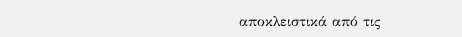αποκλειστικά από τις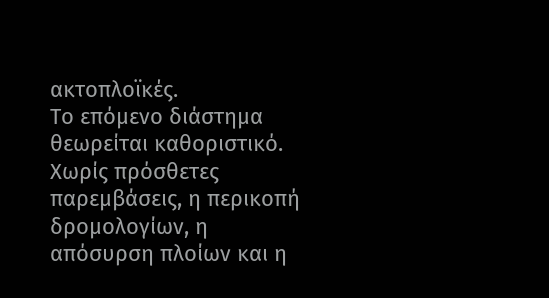ακτοπλοϊκές.
Το επόμενο διάστημα θεωρείται καθοριστικό. Χωρίς πρόσθετες παρεμβάσεις, η περικοπή δρομολογίων, η απόσυρση πλοίων και η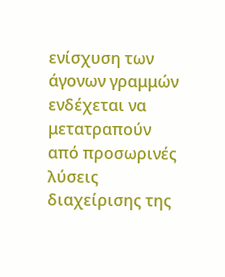ενίσχυση των άγονων γραμμών ενδέχεται να μετατραπούν από προσωρινές λύσεις διαχείρισης της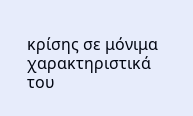κρίσης σε μόνιμα χαρακτηριστικά του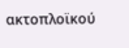ακτοπλοϊκού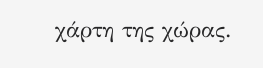χάρτη της χώρας.